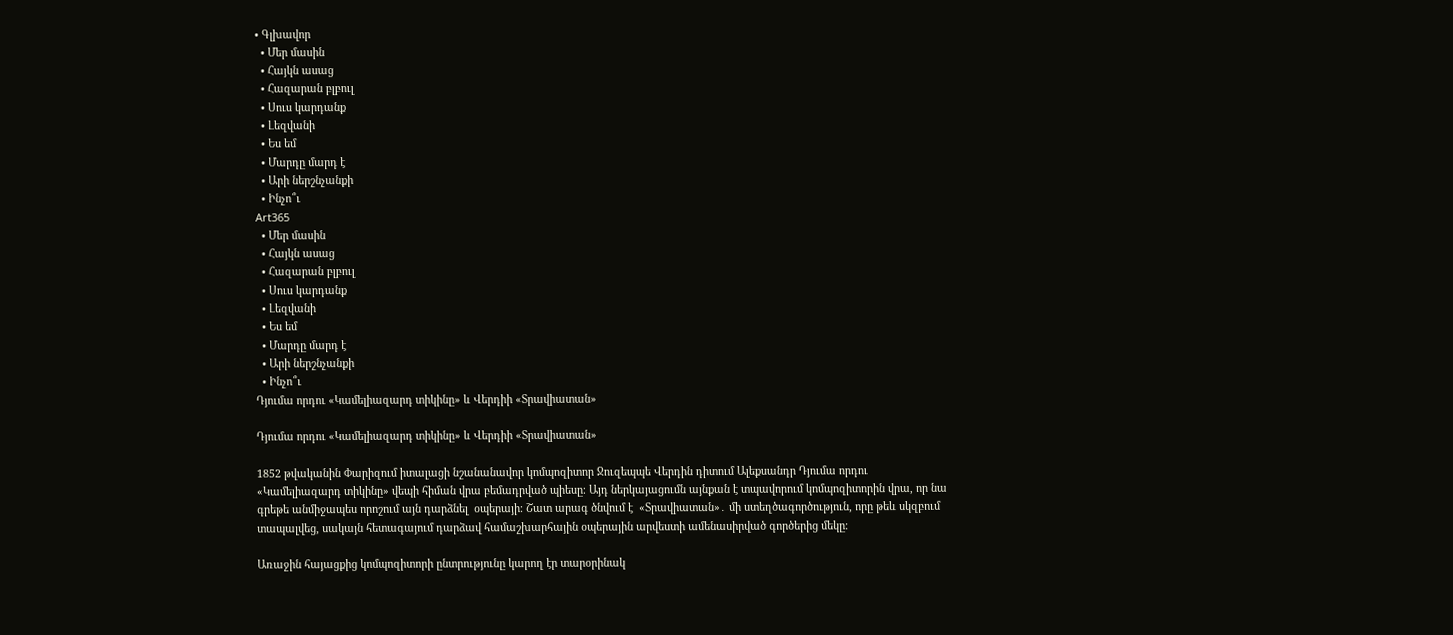• Գլխավոր
  • Մեր մասին
  • Հայկն ասաց
  • Հազարան բլբուլ
  • Սուս կարդանք
  • Լեզվանի
  • Ես եմ
  • Մարդը մարդ է
  • Արի ներշնչանքի
  • Ինչո՞ւ
Art365
  • Մեր մասին
  • Հայկն ասաց
  • Հազարան բլբուլ
  • Սուս կարդանք
  • Լեզվանի
  • Ես եմ
  • Մարդը մարդ է
  • Արի ներշնչանքի
  • Ինչո՞ւ
Դյումա որդու «Կամելիազարդ տիկինը» և Վերդիի «Տրավիատան»

Դյումա որդու «Կամելիազարդ տիկինը» և Վերդիի «Տրավիատան»

1852 թվականին Փարիզում իտալացի նշանանավոր կոմպոզիտոր Ջուզեպպե Վերդին դիտում Ալեքսանդր Դյումա որդու «Կամելիազարդ տիկինը» վեպի հիման վրա բեմադրված պիեսը։ Այդ ներկայացումն այնքան է տպավորում կոմպոզիտորին վրա, որ նա գրեթե անմիջապես որոշում այն դարձնել  օպերայի։ Շատ արագ ծնվում է  «Տրավիատան»․ մի ստեղծագործություն, որը թեև սկզբում տապալվեց, սակայն հետագայում դարձավ համաշխարհային օպերային արվեստի ամենասիրված գործերից մեկը։

Առաջին հայացքից կոմպոզիտորի ընտրությունը կարող էր տարօրինակ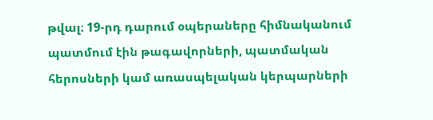թվալ։ 19-րդ դարում օպերաները հիմնականում պատմում էին թագավորների, պատմական հերոսների կամ առասպելական կերպարների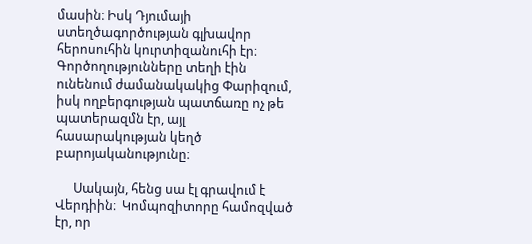մասին։ Իսկ Դյումայի ստեղծագործության գլխավոր հերոսուհին կուրտիզանուհի էր։ Գործողությունները տեղի էին ունենում ժամանակակից Փարիզում, իսկ ողբերգության պատճառը ոչ թե պատերազմն էր, այլ հասարակության կեղծ բարոյականությունը։

      Սակայն, հենց սա էլ գրավում է Վերդիին։  Կոմպոզիտորը համոզված էր, որ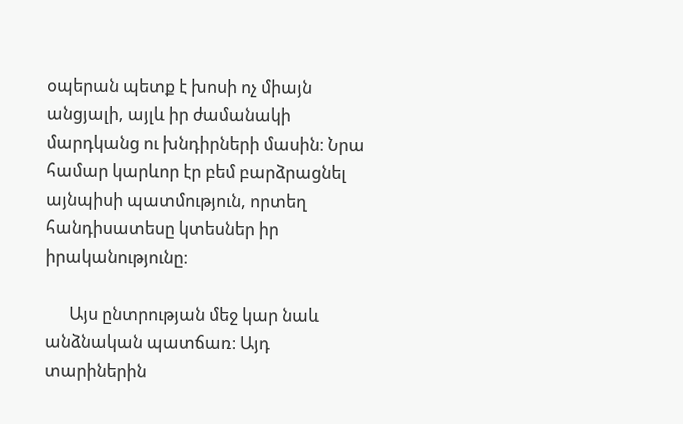օպերան պետք է խոսի ոչ միայն անցյալի, այլև իր ժամանակի մարդկանց ու խնդիրների մասին։ Նրա համար կարևոր էր բեմ բարձրացնել այնպիսի պատմություն, որտեղ հանդիսատեսը կտեսներ իր իրականությունը։

      Այս ընտրության մեջ կար նաև անձնական պատճառ։ Այդ տարիներին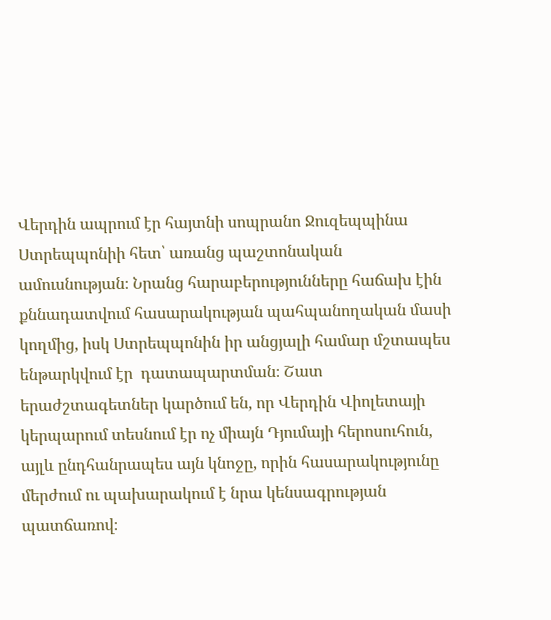Վերդին ապրում էր հայտնի սոպրանո Ջուզեպպինա Ստրեպպոնիի հետ՝ առանց պաշտոնական ամուսնության։ Նրանց հարաբերությունները հաճախ էին քննադատվում հասարակության պահպանողական մասի կողմից, իսկ Ստրեպպոնին իր անցյալի համար մշտապես ենթարկվում էր  դատապարտման։ Շատ երաժշտագետներ կարծում են, որ Վերդին Վիոլետայի կերպարում տեսնում էր ոչ միայն Դյումայի հերոսուհուն, այլև ընդհանրապես այն կնոջը, որին հասարակությունը մերժում ու պախարակում է նրա կենսագրության պատճառով։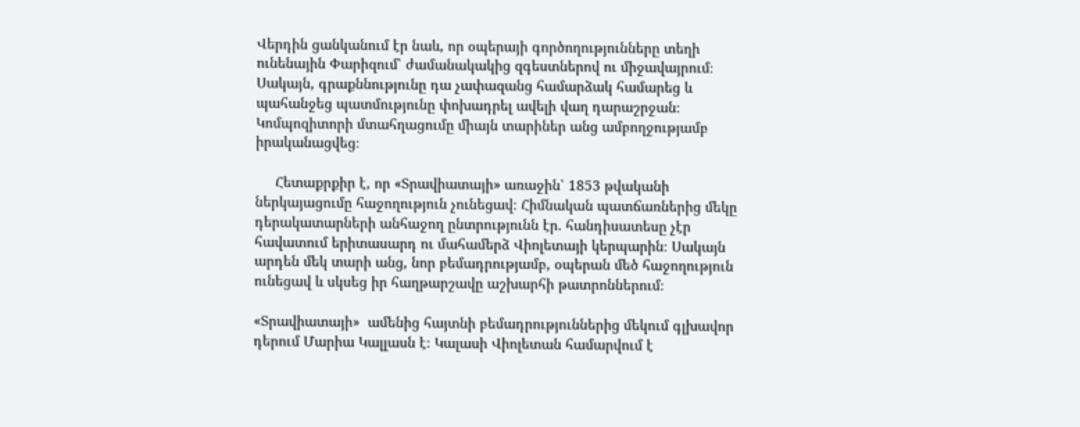Վերդին ցանկանում էր նաև, որ օպերայի գործողությունները տեղի ունենային Փարիզում՝ ժամանակակից զգեստներով ու միջավայրում։ Սակայն, գրաքննությունը դա չափազանց համարձակ համարեց և պահանջեց պատմությունը փոխադրել ավելի վաղ դարաշրջան։ Կոմպոզիտորի մտահղացումը միայն տարիներ անց ամբողջությամբ իրականացվեց։

     Հետաքրքիր է, որ «Տրավիատայի» առաջին՝ 1853 թվականի ներկայացումը հաջողություն չունեցավ։ Հիմնական պատճառներից մեկը դերակատարների անհաջող ընտրությունն էր․ հանդիսատեսը չէր հավատում երիտասարդ ու մահամերձ Վիոլետայի կերպարին։ Սակայն արդեն մեկ տարի անց, նոր բեմադրությամբ, օպերան մեծ հաջողություն ունեցավ և սկսեց իր հաղթարշավը աշխարհի թատրոններում։

«Տրավիատայի»  ամենից հայտնի բեմադրություններից մեկում գլխավոր դերում Մարիա Կալլասն է։ Կալասի Վիոլետան համարվում է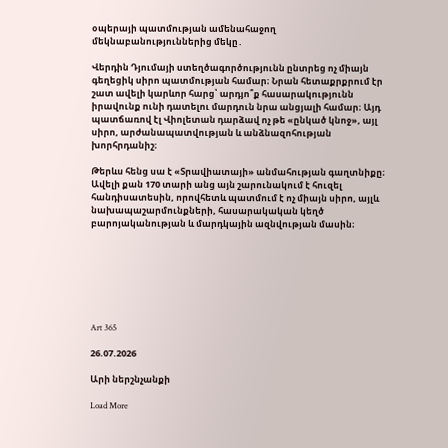օպերայի պատմության ամենահաջող մեկնաբանություններից մեկը․

Վերդին Դյումայի ստեղծագործությունն ընտրեց ոչ միայն գեղեցիկ սիրո պատմության համար։ Նրան հետաքրքրում էր շատ ավելի կարևոր հարց՝ արդյո՞ք հասարակությունն իրավունք ունի դատելու մարդուն նրա անցյալի համար։ Այդ պատճառով էլ Վիոլետան դարձավ ոչ թե «ընկած կնոջ», այլ սիրո, արժանապատվության և անձնազոհության խորհրդանիշ։

Թերևս հենց սա է «Տրավիատայի» անմահության գաղտնիքը։ Ավելի քան 170 տարի անց այն շարունակում է հուզել հանդիսատեսին, որովհետև պատմում է ոչ միայն սիրո, այլև նախապաշարմունքների, հասարակական կեղծ բարոյականության և մարդկային ազնվության մասին։







Art 365

26.07.2026

Արի ներշնչանքի

Load More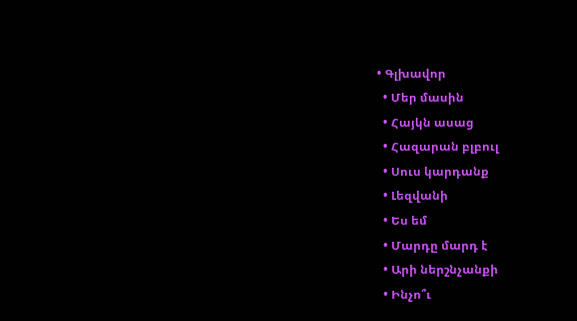• Գլխավոր
  • Մեր մասին
  • Հայկն ասաց
  • Հազարան բլբուլ
  • Սուս կարդանք
  • Լեզվանի
  • Ես եմ
  • Մարդը մարդ է
  • Արի ներշնչանքի
  • Ինչո՞ւ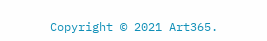Copyright © 2021 Art365.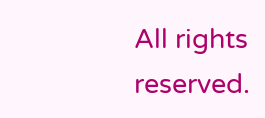All rights reserved.